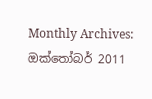Monthly Archives: ඔක්තෝබර් 2011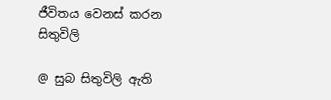ජීවිතය වෙනස් කරන සිතුවිලි

@ සුබ සිතුවිලි ඇති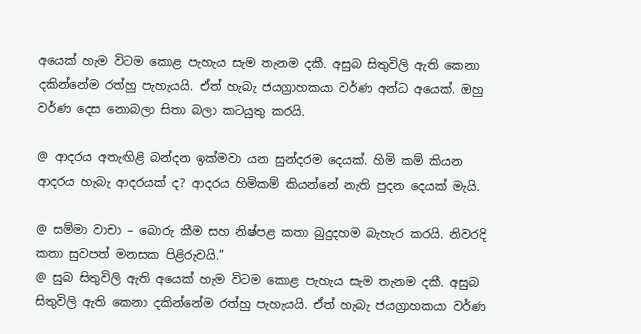අයෙක් හැම විටම කොළ පැහැය සැම තැනම දකී. අසුබ සිතුවිලි ඇති කෙනා දකින්නේම රත්හු පැහැයයි. ඒත් හැබැ ජයග්‍රාහකයා වර්ණ අන්ධ අයෙක්. ඔහු වර්ණ දෙස නොබලා සිතා බලා කටයුතු කරයි.

@ ආදරය අතැඟිළි බන්දන ඉක්මවා යන සුන්දරම දෙයක්. හිමි කම් කියන ආදරය හැබැ ආදරයක් ද? ආදරය හිමිකම් කියන්නේ නැති පුදන දෙයක් මැයි.

@ සම්මා වාචා – බොරු කීම සහ නිෂ්පළ කතා බුදුදහම බැහැර කරයි. නිවරදි කතා සුවපත් මනසක පිළිරුවයි.”
@ සුබ සිතුවිලි ඇති අයෙක් හැම විටම කොළ පැහැය සැම තැනම දකී. අසුබ සිතුවිලි ඇති කෙනා දකින්නේම රත්හු පැහැයයි. ඒත් හැබැ ජයග්‍රාහකයා වර්ණ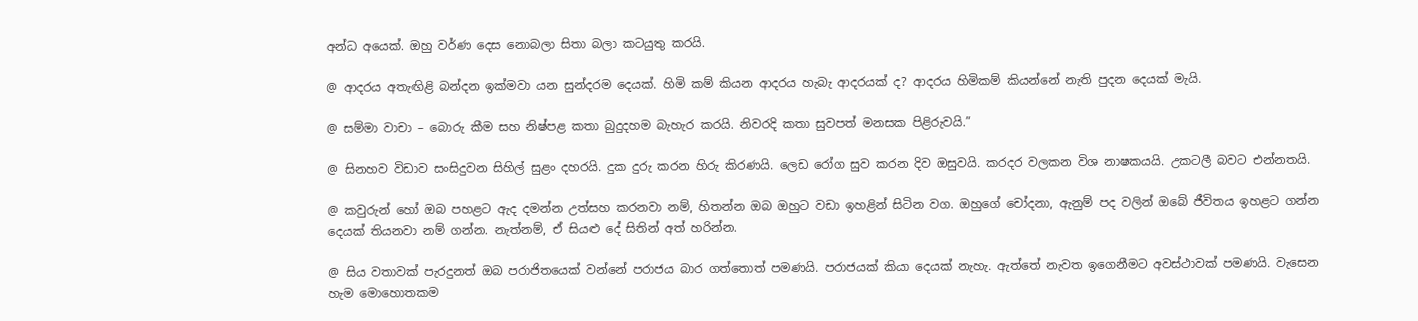අන්ධ අයෙක්. ඔහු වර්ණ දෙස නොබලා සිතා බලා කටයුතු කරයි.

@ ආදරය අතැඟිළි බන්දන ඉක්මවා යන සුන්දරම දෙයක්. හිමි කම් කියන ආදරය හැබැ ආදරයක් ද? ආදරය හිමිකම් කියන්නේ නැති පුදන දෙයක් මැයි.

@ සම්මා වාචා – බොරු කීම සහ නිෂ්පළ කතා බුදුදහම බැහැර කරයි. නිවරදි කතා සුවපත් මනසක පිළිරුවයි.”

@ සිනහව විඩාව සංසිදුවන සිහිල් සුළං දහරයි. දුක දුරු කරන හිරු කිරණයි. ලෙඩ රෝග සුව කරන දිව ඔසුවයි. කරදර වලකන විශ නාෂකයයි. උකටලී බවට එන්නතයි.

@ කවුරුන් හෝ ඔබ පහළට ඇද දමන්න උත්සහ කරනවා නම්, හිතන්න ඔබ ඔහුට වඩා ඉහළින් සිටින වග. ඔහුගේ චෝදනා, ඇනුම් පද වලින් ඔබේ ජීවිතය ඉහළට ගන්න දෙයක් තියනවා නම් ගන්න. නැත්නම්, ඒ සියළු දේ සිතින් අත් හරින්න.

@ සිය වතාවක් පැරදුනත් ඔබ පරාජිතයෙක් වන්නේ පරාජය බාර ගත්තොත් පමණයි. පරාජයක් කියා දෙයක් නැහැ. ඇත්තේ නැවත ඉගෙනීමට අවස්ථාවක් පමණයි. වැසෙන හැම මොහොතකම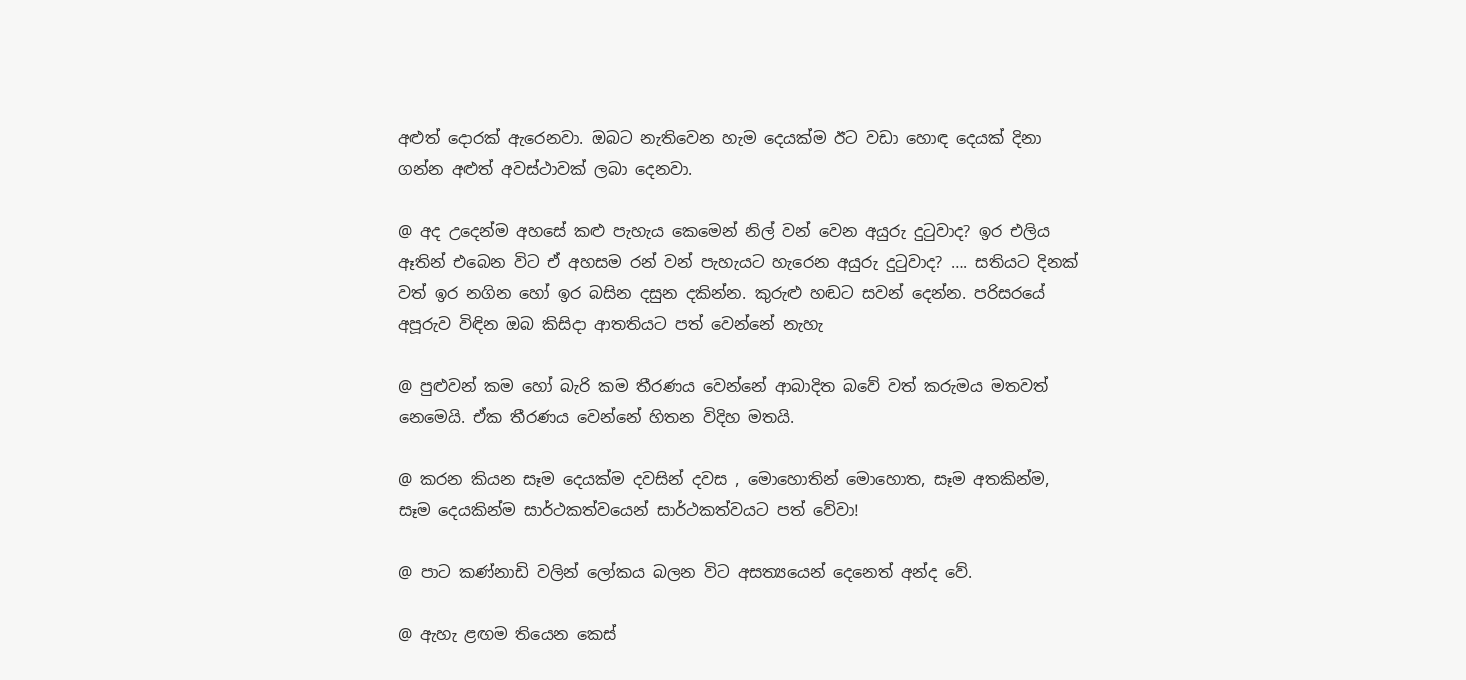අළුත් දොරක් ඇරෙනවා. ඔබට නැතිවෙන හැම දෙයක්ම ඊට වඩා හොඳ දෙයක් දිනා ගන්න අළුත් අවස්ථාවක් ලබා දෙනවා.

@ අද උදෙන්ම අහසේ කළු පැහැය කෙමෙන් නිල් වන් වෙන අයුරු දුටුවාද? ඉර එලිය ඈතින් එබෙන විට ඒ අහසම රන් වන් පැහැයට හැරෙන අයුරු දුටුවාද? …. සතියට දිනක් වත් ඉර නගින හෝ ඉර බසින දසුන දකින්න. කුරුළු හඬට සවන් දෙන්න. පරිසරයේ අපූරුව විඳින ඔබ කිසිදා ආතතියට පත් වෙන්නේ නැහැ

@ පුළුවන් කම හෝ බැරි කම තීරණය වෙන්නේ ආබාදිත බවේ වත් කරුමය මතවත් නෙමෙයි. ඒක තීරණය වෙන්නේ හිතන විදිහ මතයි.

@ කරන කියන සෑම දෙයක්ම දවසින් දවස , මොහොතින් මොහොත, සෑම අතකින්ම, සෑම දෙයකින්ම සාර්ථකත්වයෙන් සාර්ථකත්වයට පත් වේවා!

@ පාට කණ්නාඩි වලින් ලෝකය බලන විට අසත්‍යයෙන් දෙනෙත් අන්ද වේ.

@ ඇහැ ළඟම තියෙන කෙස්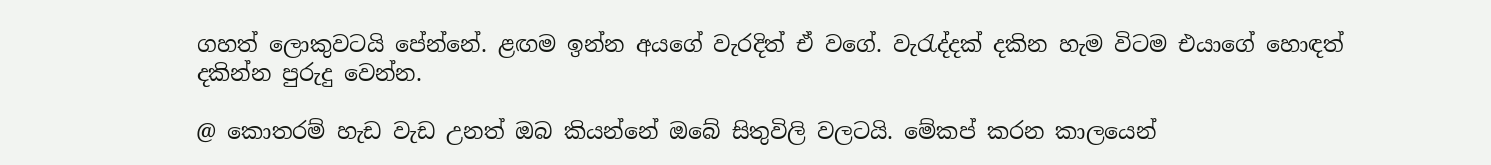ගහත් ලොකුවටයි පේන්නේ. ළඟම ඉන්න අයගේ වැරදිත් ඒ වගේ. වැරැද්දක් දකින හැම විටම එයාගේ හොඳත් දකින්න පුරුදු වෙන්න.

@ කොතරම් හැඩ වැඩ උනත් ඔබ කියන්නේ ඔබේ සිතුවිලි වලටයි. මේකප් කරන කාලයෙන්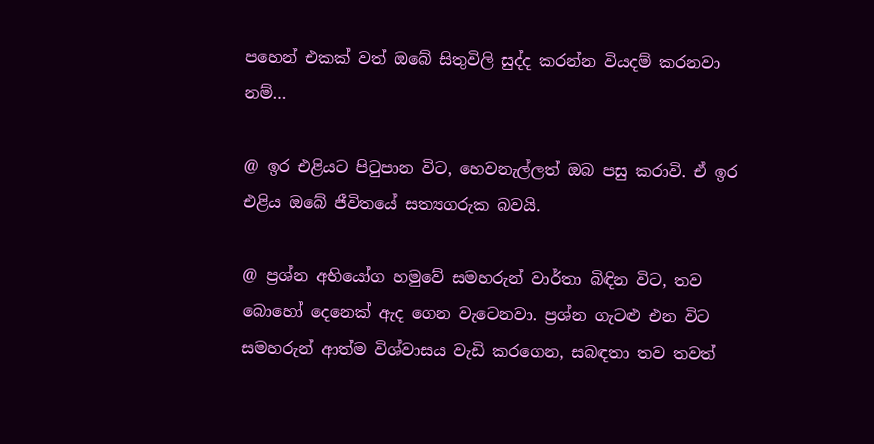පහෙන් එකක් වත් ඔබේ සිතුවිලි සුද්ද කරන්න වියදම් කරනවා නම්…

@ ඉර එළියට පිටුපාන විට, හෙවනැල්ලත් ඔබ පසු කරාවි. ඒ ඉර එළිය ඔබේ ජීවිතයේ සත්‍යගරුක බවයි.

@ ප්‍රශ්න අභියෝග හමුවේ සමහරුන් වාර්තා බිඳින විට, තව බොහෝ දෙනෙක් ඇද ගෙන වැටෙනවා. ප්‍රශ්න ගැටළු එන විට සමහරුන් ආත්ම විශ්වාසය වැඩි කරගෙන, සබඳතා තව තවත්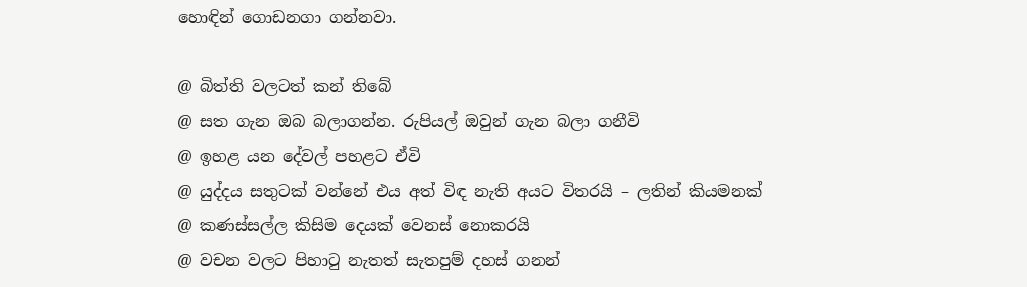හොඳින් ගොඩනගා ගන්නවා.

@ බිත්ති වලටත් කන් තිබේ
@ සත ගැන ඔබ බලාගන්න. රුපියල් ඔවුන් ගැන බලා ගනීවි
@ ඉහළ යන දේවල් පහළට ඒවි
@ යුද්දය සතුටක් වන්නේ එය අත් විඳ නැති අයට විතරයි – ලතින් කියමනක්
@ කණස්සල්ල කිසිම දෙයක් වෙනස් නොකරයි
@ වචන වලට පිහාටු නැතත් සැතපුම් දහස් ගනන්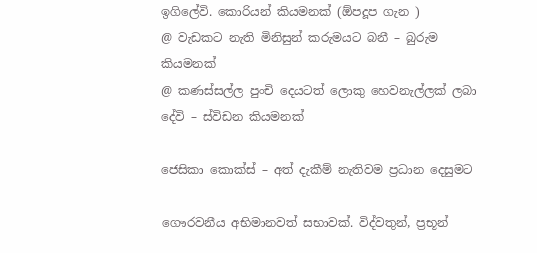ඉගිලේවි. කොරියන් කියමනක් (ඕපදූප ගැන )
@ වැඩකට නැති මිනිසුන් කරුමයට බනී – බුරුම කියමනක්
@ කණස්සල්ල පුංචි දෙයටත් ලොකු හෙවනැල්ලක් ලබා දේවි – ස්විඩන කියමනක්

ජෙසිකා කොක්ස් – අත් දැකීම් නැතිවම ප්‍රධාන දෙසුමට

ගෞරවනීය අභිමානවත් සභාවක්. විද්වතුන්, ප්‍රභූන්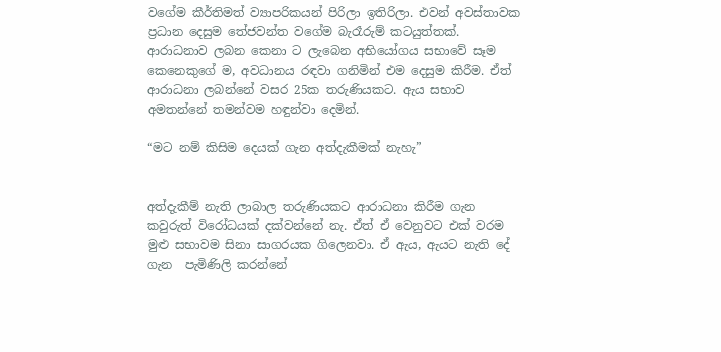වගේම කීර්තිමත් ව්‍යාපරිකයන් පිරිලා ඉතිරිලා. එවන් අවස්තාවක ප්‍රධාන දෙසුම තේජවන්ත වගේම බැරෑරුම් කටයුත්තක්. ආරාධනාව ලබන කෙනා ට ලැබෙන අභියෝගය සභාවේ සෑම කෙනෙකුගේ ම, අවධානය රඳවා ගනිමින් එම දෙසුම කිරීම. ඒත් ආරාධනා ලබන්නේ වසර 25ක තරුණියකට. ඇය සභාව අමතන්නේ තමන්වම හඳුන්වා දෙමින්.

“මට නම් කිසිම දෙයක් ගැන අත්දැකීමක් නැහැ”


අත්දැකීම් නැති ලාබාල තරුණියකට ආරාධනා කිරීම ගැන කවුරුත් විරෝධයක් දක්වන්නේ නැ. ඒත් ඒ වෙනුවට එක් වරම මුළු සභාවම සිනා සාගරයක ගිලෙනවා. ඒ ඇය, ඇයට නැති දේ ගැන  පැමිණිලි කරන්නේ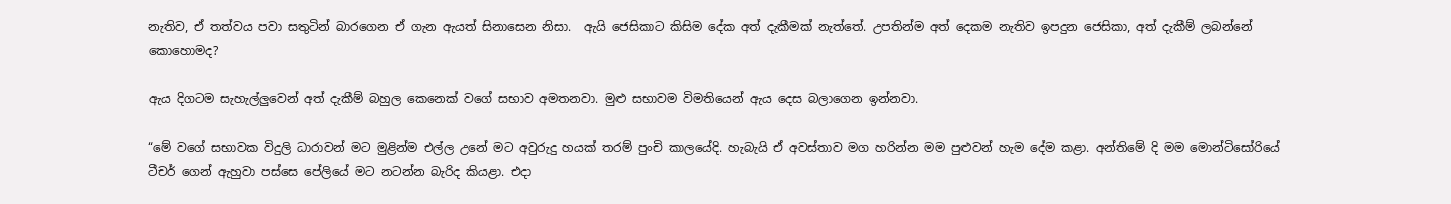නැතිව, ඒ තත්වය පවා සතුටින් බාරගෙන ඒ ගැන ඇයත් සිනාසෙන නිසා.  ඇයි ජෙසිකාට කිසිම දේක අත් දැකීමක් නැත්තේ. උපතින්ම අත් දෙකම නැතිව ඉපදුන ජෙසිකා, අත් දැකීම් ලබන්නේ කොහොමද?

ඇය දිගටම සැහැල්ලුවෙන් අත් දැකීම් බහුල කෙනෙක් වගේ සභාව අමතනවා. මුළු සභාවම විමතියෙන් ඇය දෙස බලාගෙන ඉන්නවා.

“මේ වගේ සභාවක විදුලි ධාරාවන් මට මුළින්ම එල්ල උනේ මට අවුරුදු හයක් තරම් පුංචි කාලයේදි. හැබැයි ඒ අවස්තාව මග හරින්න මම පුළුවන් හැම දේම කළා. අන්තිමේ දි මම මොන්ටිසෝරියේ ටීචර් ගෙන් ඇහුවා පස්සෙ පේලියේ මට නටන්න බැරිද කියළා. එදා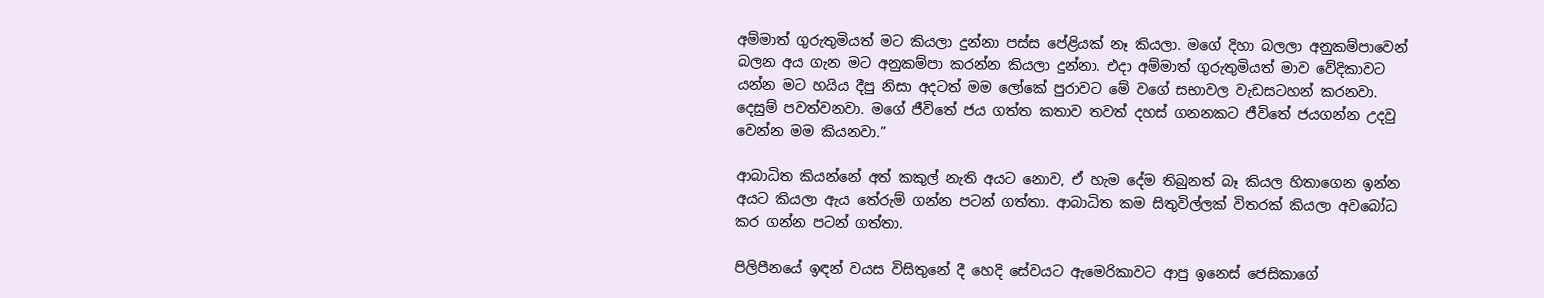අම්මාත් ගුරුතුමියත් මට කියලා දුන්නා පස්ස පේළියක් නෑ කියලා. මගේ දිහා බලලා අනුකම්පාවෙන් බලන අය ගැන මට අනුකම්පා කරන්න කියලා දුන්නා. එදා අම්මාත් ගුරුතුමියත් මාව වේදිකාවට යන්න මට හයිය දීපු නිසා අදටත් මම ලෝකේ පුරාවට මේ වගේ සභාවල වැඩසටහන් කරනවා. දෙසුම් පවත්වනවා. මගේ ජීවිතේ ජය ගත්ත කතාව තවත් දහස් ගනනකට ජීවිතේ ජයගන්න උදවු වෙන්න මම කියනවා.”

ආබාධිත කියන්නේ අත් කකුල් නැති අයට නොව, ඒ හැම දේම තිබුනත් බෑ කියල හිතාගෙන ඉන්න අයට කියලා ඇය තේරුම් ගන්න පටන් ගත්තා. ආබාධිත කම සිතුවිල්ලක් විතරක් කියලා අවබෝධ කර ගන්න පටන් ගත්තා.

පිලිපීනයේ ඉඳන් වයස විසිතුනේ දී හෙදි සේවයට ඇමෙරිකාවට ආපු ඉනෙස් ජෙසිකාගේ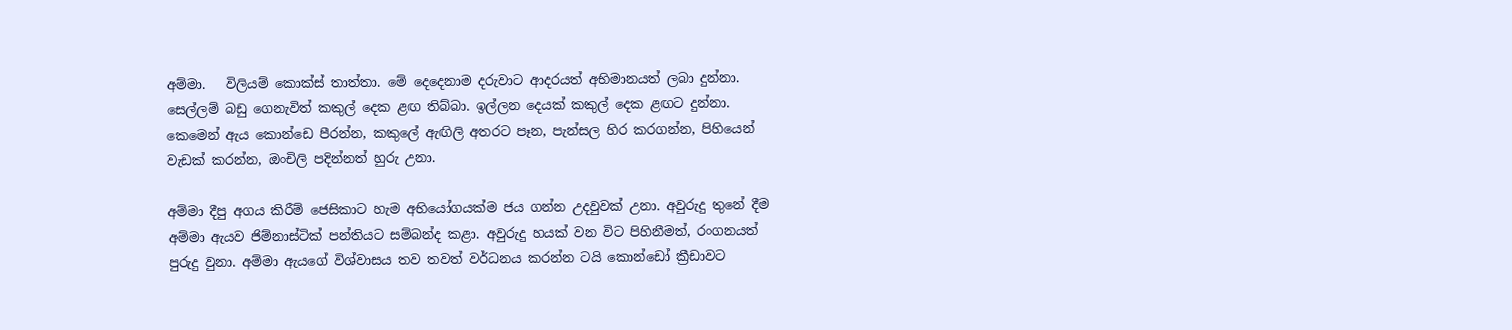අම්මා.   විලියම් කොක්ස් තාත්තා. මේ දෙදෙනාම දරුවාට ආදරයත් අභිමානයත් ලබා දුන්නා. සෙල්ලම් බඩු ගෙනැවිත් කකුල් දෙක ළඟ තිබ්බා. ඉල්ලන දෙයක් කකුල් දෙක ළඟට දුන්නා. කෙමෙන් ඇය කොන්ඩෙ පීරන්න, කකුලේ ඇඟිලි අතරට පෑන, පැන්සල හිර කරගන්න, පිහියෙන් වැඩක් කරන්න, ඔංචිලි පදින්නත් හුරු උනා.

අම්මා දීපු අගය කිරීම් ජෙසිකාට හැම අභියෝගයක්ම ජය ගන්න උදවුවක් උනා. අවුරුදු තුනේ දීම අම්මා ඇයව ජිම්නාස්ටික් පන්තියට සම්බන්ද කළා. අවුරුදු හයක් වන විට පිහිනීමත්, රංගනයත් පුරුදු වුනා. අම්මා ඇයගේ විශ්වාසය තව තවත් වර්ධනය කරන්න ටයි කොන්ඩෝ ක්‍රීඩාවට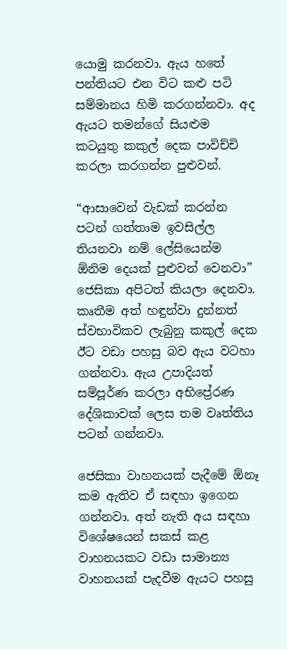යොමු කරනවා. ඇය හතේ පන්තියට එන විට කළු පටි සම්මානය හිමි කරගන්නවා. අද ඇයට තමන්ගේ සියළුම කටයුතු කකුල් දෙක පාවිච්චි කරලා කරගන්න පුළුවන්.

“ආසාවෙන් වැඩක් කරන්න පටන් ගත්තාම ඉවසිල්ල තියනවා නම් ලේසියෙන්ම ඕනිම දෙයක් පුළුවන් වෙනවා” ජෙසිකා අපිටත් කියලා දෙනවා. කෘතීම අත් හඳුන්වා දුන්නත් ස්වභාවිකව ලැබුනු කකුල් දෙක ඊට වඩා පහසු බව ඇය වටහා ගන්නවා. ඇය උපාදියත් සම්පූර්ණ කරලා අභිප්‍රේරණ දේශිකාවක් ලෙස තම වෘත්තිය පටන් ගන්නවා.

ජෙසිකා වාහනයක් පැදීමේ ඕනෑ කම ඇතිව ඒ සඳහා ඉගෙන  ගන්නවා. අත් නැති අය සඳහා විශේෂයෙන් සකස් කළ වාහනයකට වඩා සාමාන්‍ය වාහනයක් පැදවීම ඇයට පහසු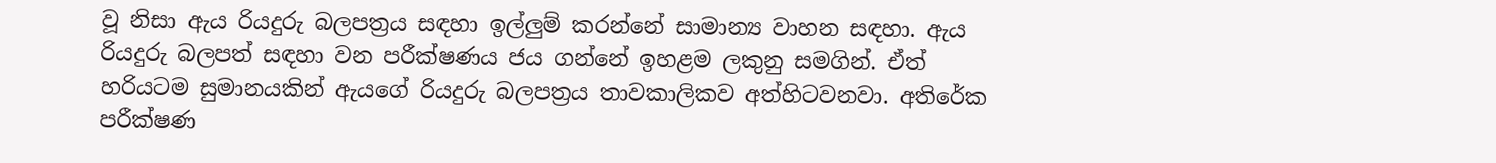වූ නිසා ඇය රියදුරු බලපත්‍රය සඳහා ඉල්ලුම් කරන්නේ සාමාන්‍ය වාහන සඳහා. ඇය රියදුරු බලපත් සඳහා වන පරීක්ෂණය ජය ගන්නේ ඉහළම ලකුනු සමගින්. ඒත් හරියටම සුමානයකින් ඇයගේ රියදුරු බලපත්‍රය තාවකාලිකව අත්හිටවනවා. අතිරේක පරීක්ෂණ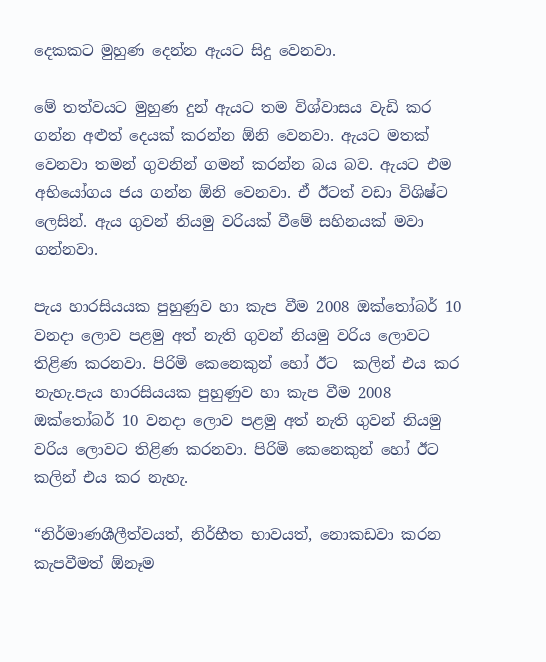දෙකකට මුහුණ දෙන්න ඇයට සිදු වෙනවා.

මේ තත්වයට මුහුණ දුන් ඇයට තම විශ්වාසය වැඩි කර ගන්න අළුත් දෙයක් කරන්න ඕනි වෙනවා. ඇයට මතක් වෙනවා තමන් ගුවනින් ගමන් කරන්න බය බව. ඇයට එම අභියෝගය ජය ගන්න ඕනි වෙනවා. ඒ ඊටත් වඩා විශිෂ්ට ලෙසින්. ඇය ගුවන් නියමු වරියක් වීමේ සහිනයක් මවා ගන්නවා.

පැය හාරසියයක පුහුණුව හා කැප වීම 2008 ඔක්තෝබර් 10 වනදා ලොව පළමු අත් නැති ගුවන් නියමු වරිය ලොවට තිළිණ කරනවා. පිරිමි කෙනෙකුන් හෝ ඊට  කලින් එය කර නැහැ.පැය හාරසියයක පුහුණුව හා කැප වීම 2008 ඔක්තෝබර් 10 වනදා ලොව පළමු අත් නැති ගුවන් නියමු වරිය ලොවට තිළිණ කරනවා. පිරිමි කෙනෙකුන් හෝ ඊට  කලින් එය කර නැහැ.

“නිර්මාණශීලීත්වයත්, නිර්භීත භාවයත්, නොකඩවා කරන කැපවීමත් ඕනෑම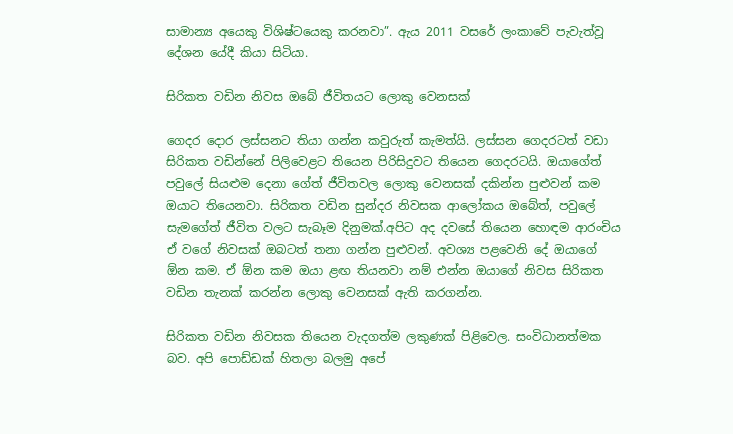සාමාන්‍ය අයෙකු විශිෂ්ටයෙකු කරනවා”. ඇය 2011 වසරේ ලංකාවේ පැවැත්වූ දේශන යේදී කියා සිටියා.

සිරිකත වඩින නිවස ඔබේ ජීවිතයට ලොකු වෙනසක්

ගෙදර දොර ලස්සනට තියා ගන්න කවුරුත් කැමත්යි. ලස්සන ගෙදරටත් වඩා සිරිකත වඩින්නේ පිලිවෙළට තියෙන පිරිසිදුවට තියෙන ගෙදරටයි. ඔයාගේත් පවුලේ සියළුම දෙනා ගේත් ජීවිතවල ලොකු වෙනසක් දකින්න පුළුවන් කම ඔයාට තියෙනවා. සිරිකත වඩින සුන්දර නිවසක ආලෝකය ඔබේත්, පවුලේ සැමගේත් ජීවිත වලට සැබෑම දිනුමක්.අපිට අද දවසේ තියෙන හොඳම ආරංචිය ඒ වගේ නිවසක් ඔබටත් තනා ගන්න පුළුවන්. අවශ්‍ය පළවෙනි දේ ඔයාගේ ඕන කම. ඒ ඕන කම ඔයා ළඟ තියනවා නම් එන්න ඔයාගේ නිවස සිරිකත වඩින තැනක් කරන්න ලොකු වෙනසක් ඇති කරගන්න.

සිරිකත වඩින නිවසක තියෙන වැදගත්ම ලකුණක් පිළිවෙල. සංවිධානත්මක බව. අපි පොඩ්ඩක් හිතලා බලමු අපේ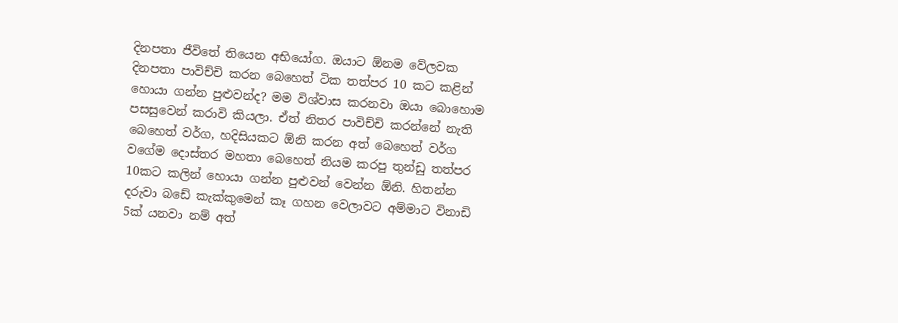දිනපතා ජීවිතේ තියෙන අභියෝග. ඔයාට ඕනම වේලවක දිනපතා පාවිච්චි කරන බෙහෙත් ටික තත්පර 10 කට කළින් හොයා ගන්න පුළුවන්ද? මම විශ්වාස කරනවා ඔයා බොහොම පසසුවෙන් කරාවි කියලා. ඒත් නිතර පාවිච්චි කරන්නේ නැති බෙහෙත් වර්ග, හදිසියකට ඕනි කරන අත් බෙහෙත් වර්ග වගේම දොස්තර මහතා බෙහෙත් නියම කරපු තුන්ඩු තත්පර 10කට කලින් හොයා ගන්න පුළුවන් වෙන්න ඕනි. හිතන්න දරුවා බඩේ කැක්කුමෙන් කෑ ගහන වෙලාවට අම්මාට විනාඩි 5ක් යනවා නම් අත්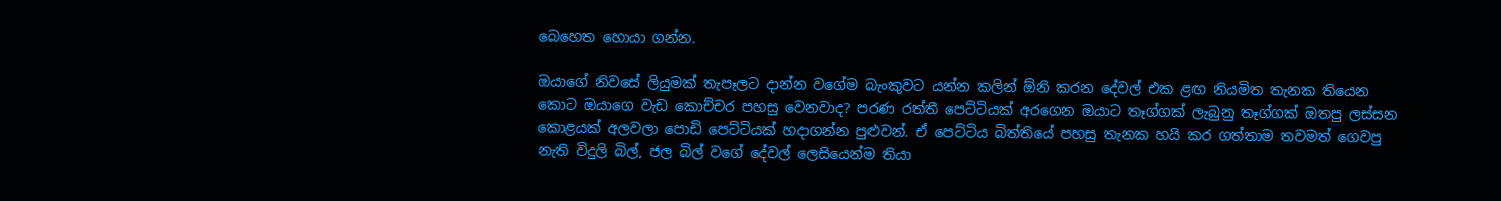බෙහෙත හොයා ගන්න.

ඔයාගේ නිවසේ ලියුමක් තැපෑලට දාන්න වගේම බැංකුවට යන්න කලින් ඕනි කරන දේවල් එක ළඟ නියමිත තැනක තියෙන කොට ඔයාගෙ වැඩ කොච්චර පහසු වෙනවාද? පරණ රත්තී පෙට්ටියක් අරගෙන ඔයාට තෑග්ගක් ලැබුනු තෑග්ගක් ඔතපු ලස්සන කොළයක් අලවලා පොඩි පෙට්ටියක් හදාගන්න පුළුවන්. ඒ පෙට්ටිය බිත්තියේ පහසු තැනක හයි කර ගත්තාම තවමත් ගෙවපු නැති විදුලි බිල්, ජල බිල් වගේ දේවල් ලෙසියෙන්ම තියා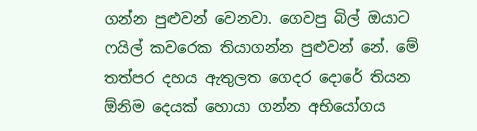ගන්න පුළුවන් වෙනවා. ගෙවපු බිල් ඔයාට ෆයිල් කවරෙක තියාගන්න පුළුවන් නේ. මේ තත්පර දහය ඇතුලත ගෙදර දොරේ තියන ඕනිම දෙයක් හොයා ගන්න අභියෝගය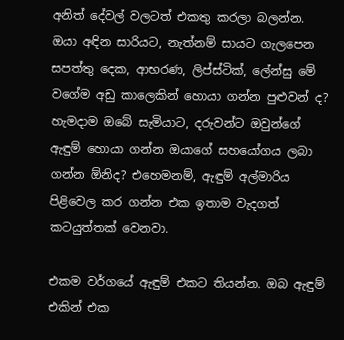අනිත් දේවල් වලටත් එකතු කරලා බලන්න. ඔයා අඳින සාරියට, නැත්නම් සායට ගැලපෙන සපත්තු දෙක, ආභරණ, ලිප්ස්ටික්, ලේන්සු මේ වගේම අඩු කාලෙකින් හොයා ගන්න පුළුවන් ද? හැමදාම ඔබේ සැමියාට, දරුවන්ට ඔවුන්ගේ ඇඳුම් හොයා ගන්න ඔයාගේ සහයෝගය ලබා ගන්න ඕනිද? එහෙමනම්, ඇඳුම් අල්මාරිය පිළිවෙල කර ගන්න එක ඉතාම වැදගත් කටයුත්තක් වෙනවා.

එකම වර්ගයේ ඇඳුම් එකට තියන්න. ඔබ ඇඳුම් එකින් එක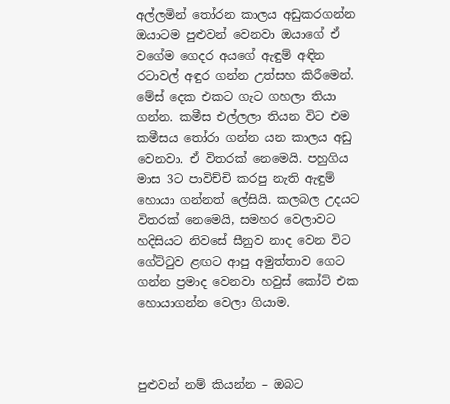අල්ලමින් තෝරන කාලය අඩුකරගන්න ඔයාටම පුළුවන් වෙනවා ඔයාගේ ඒ වගේම ගෙදර අයගේ ඇඳුම් අඳින රටාවල් අඳුර ගන්න උත්සහ කිරීමෙන්. මේස් දෙක එකට ගැට ගහලා තියා ගන්න. කමීස එල්ලලා තියන විට එම කමීසය තෝරා ගන්න යන කාලය අඩු වෙනවා. ඒ විතරක් නෙමෙයි. පහුගිය මාස 3ට පාවිච්චි කරපු නැති ඇඳුම් හොයා ගන්නත් ලේසියි. කලබල උදයට විතරක් නෙමෙයි, සමහර වෙලාවට හදිසියට නිවසේ සීනුව නාද වෙන විට ගේට්ටුව ළඟට ආපු අමුත්තාව ගෙට ගන්න ප්‍රමාද වෙනවා හවුස් කෝට් එක හොයාගන්න වෙලා ගියාම.



පුළුවන් නම් කියන්න – ඔබට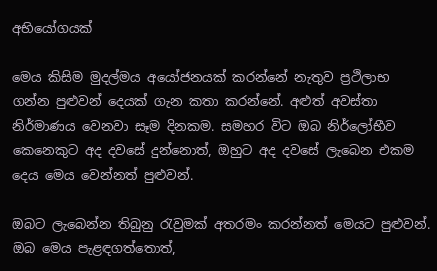අභියෝගයක්

මෙය කිසිම මුදල්මය අයෝජනයක් කරන්නේ නැතුව ප්‍රථිලාභ ගන්න පුළුවන් දෙයක් ගැන කතා කරන්නේ. අළුත් අවස්තා නිර්මාණය වෙනවා සෑම දිනකම. සමහර විට ඔබ නිර්ලෝභීව කෙනෙකුට අද දවසේ දුන්නොත්, ඔහුට අද දවසේ ලැබෙන එකම දෙය මෙය වෙන්නත් පුළුවන්.

ඔබට ලැබෙන්න තිබුනු රැවුමක් අතරමං කරන්නත් මෙයට පුළුවන්. ඔබ මෙය පැළඳගත්තොත්,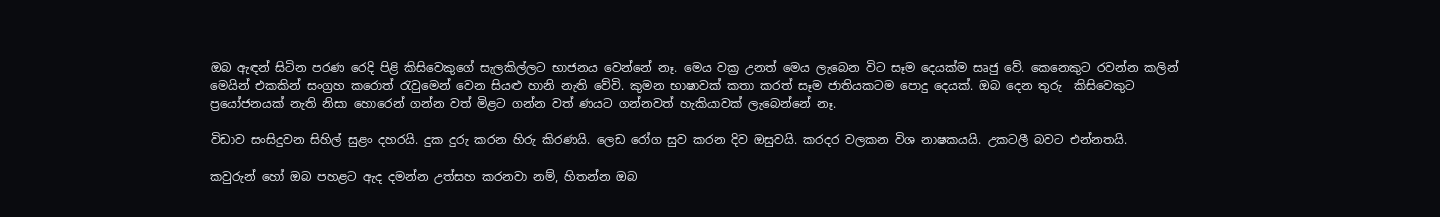ඔබ ඇඳන් සිටින පරණ රෙදි පිළි කිසිවෙකුගේ සැලකිල්ලට භාජනය වෙන්නේ නෑ. මෙය වක්‍ර උනත් මෙය ලැබෙන විට සෑම දෙයක්ම සෘජු වේ. කෙනෙකුට රවන්න කලින් මෙයින් එකකින් සංග්‍රහ කරොත් රැවුමෙන් වෙන සියළු හානි නැති වේවි. කුමන භාෂාවක් කතා කරත් සෑම ජාතියකටම පොදු දෙයක්. ඔබ දෙන තුරු  කිසිවෙකුට ප්‍රයෝජනයක් නැති නිසා හොරෙන් ගන්න වත් මිළට ගන්න වත් ණයට ගන්නවත් හැකියාවක් ලැබෙන්නේ නෑ.

විඩාව සංසිදුවන සිහිල් සුළං දහරයි. දුක දුරු කරන හිරු කිරණයි. ලෙඩ රෝග සුව කරන දිව ඔසුවයි. කරදර වලකන විශ නාෂකයයි. උකටලී බවට එන්නතයි.

කවුරුන් හෝ ඔබ පහළට ඇද දමන්න උත්සහ කරනවා නම්, හිතන්න ඔබ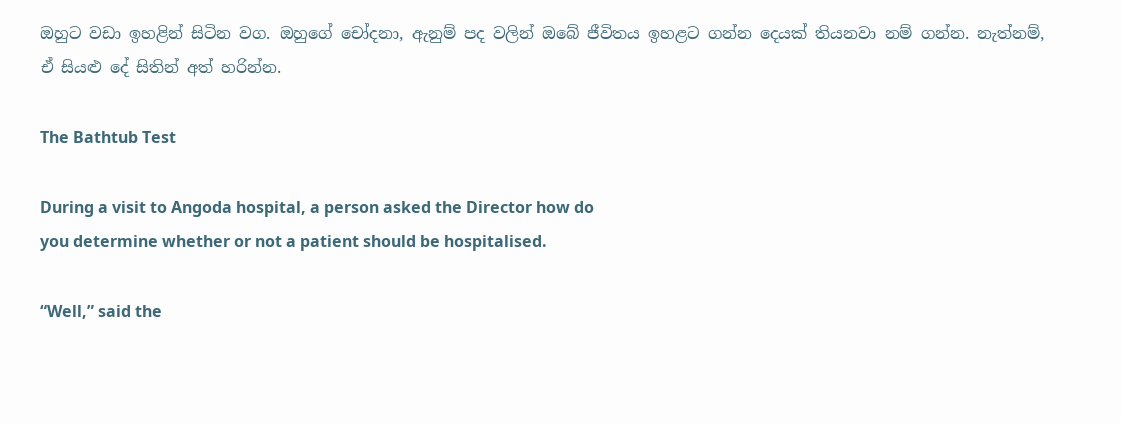ඔහුට වඩා ඉහළින් සිටින වග. ඔහුගේ චෝදනා, ඇනුම් පද වලින් ඔබේ ජීවිතය ඉහළට ගන්න දෙයක් තියනවා නම් ගන්න. නැත්නම්, ඒ සියළු දේ සිතින් අත් හරින්න.

The Bathtub Test

During a visit to Angoda hospital, a person asked the Director how do
you determine whether or not a patient should be hospitalised.

“Well,” said the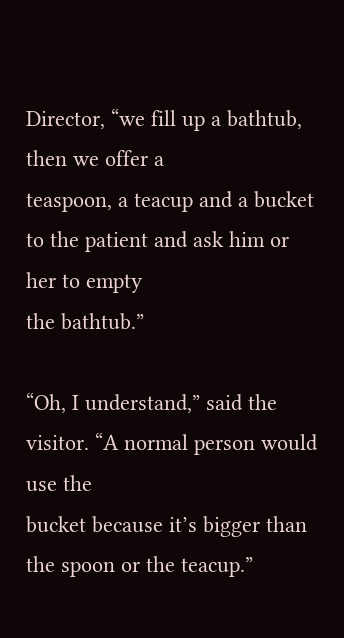Director, “we fill up a bathtub, then we offer a
teaspoon, a teacup and a bucket to the patient and ask him or her to empty
the bathtub.”

“Oh, I understand,” said the visitor. “A normal person would use the
bucket because it’s bigger than the spoon or the teacup.”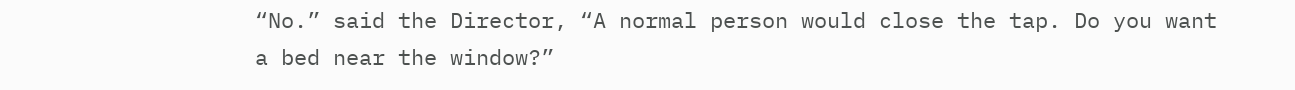“No.” said the Director, “A normal person would close the tap. Do you want
a bed near the window?”